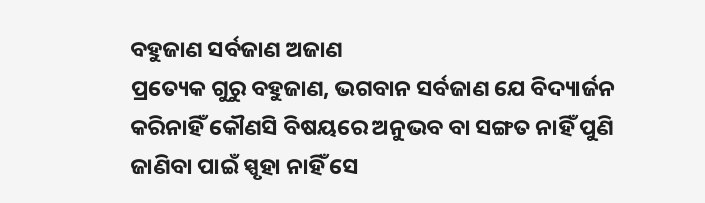ବହୁଜାଣ ସର୍ବଜାଣ ଅଜାଣ
ପ୍ରତ୍ୟେକ ଗୁରୁ ବହୁଜାଣ, ଭଗବାନ ସର୍ବଜାଣ ଯେ ବିଦ୍ୟାର୍ଜନ କରିନାହିଁ କୌଣସି ବିଷୟରେ ଅନୁଭବ ବା ସଙ୍ଗତ ନାହିଁ ପୁଣି ଜାଣିବା ପାଇଁ ସ୍ପୃହା ନାହିଁ ସେ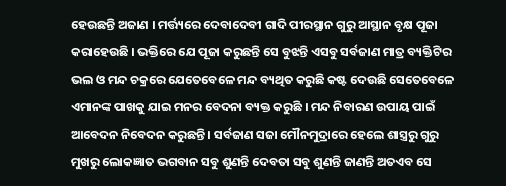ହେଉଛନ୍ତି ଅଜାଣ । ମର୍ତ୍ତ୍ୟରେ ଦେବାଦେବୀ ଗାଦି ପୀରସ୍ଥାନ ଗୁରୁ ଆସ୍ଥାନ ବୃକ୍ଷ ପୂଜା କରାହେଉଛି । ଭକ୍ତିରେ ଯେ ପୂଜା କରୁଛନ୍ତି ସେ ବୁଝନ୍ତି ଏସବୁ ସର୍ବଜାଣ ମାତ୍ର ବ୍ୟକ୍ତିଟିର ଭଲ ଓ ମନ୍ଦ ଚକ୍ରରେ ଯେତେବେଳେ ମନ୍ଦ ବ୍ୟଥିତ କରୁଛି କଷ୍ଟ ଦେଉଛି ସେତେବେଳେ ଏମାନଙ୍କ ପାଖକୁ ଯାଇ ମନର ବେଦନା ବ୍ୟକ୍ତ କରୁଛି । ମନ୍ଦ ନିବାରଣ ଉପାୟ ପାଇଁ ଆବେଦନ ନିବେଦନ କରୁଛନ୍ତି । ସର୍ବଜାଣ ସଜା ମୌନମୁଦ୍ରାରେ ହେଲେ ଶାସ୍ତ୍ରରୁ ଗୁରୁ ମୁଖରୁ ଲୋକଜ୍ଞାତ ଭଗବାନ ସବୁ ଶୁଣନ୍ତି ଦେବତା ସବୁ ଶୁଣନ୍ତି ଜାଣନ୍ତି ଅତଏବ ସେ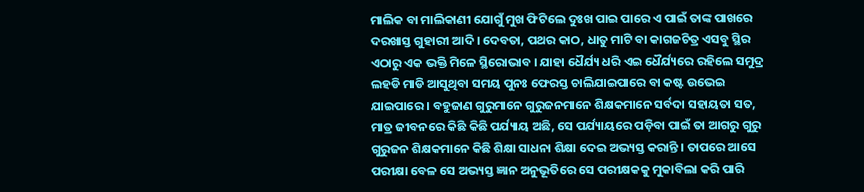ମାଲିକ ବା ମାଲିକାଣୀ ଯୋଗୁଁ ମୁଖ ଫିଟିଲେ ଦୁଃଖ ପାଇ ପାରେ ଏ ପାଇଁ ତାଙ୍କ ପାଖରେ ଦରଖାସ୍ତ ଗୁହାରୀ ଆଦି । ଦେବତା, ପଥର କାଠ, ଧାତୁ ମାଟି ବା କାଗଜଚିତ୍ର ଏସବୁ ସ୍ଥିର ଏଠାରୁ ଏକ ଭକ୍ତି ମିଳେ ସ୍ଥିରୋଭାବ । ଯାହା ଧୈର୍ଯ୍ୟ ଧରି ଏଇ ଧୈର୍ଯ୍ୟରେ ରହିଲେ ସମୁଦ୍ର ଲହଡି ମାଡି ଆସୁଥିବା ସମୟ ପୁନଃ ଫେରସ୍ତ ଚାଲିଯାଇପାରେ ବା କଷ୍ଟ ଉଭେଇ ଯାଇପାରେ । ବହୁଜାଣ ଗୁରୁମାନେ ଗୁରୁଜନମାନେ ଶିକ୍ଷକମାନେ ସର୍ବଦା ସହାୟତା ସତ, ମାତ୍ର ଜୀବନରେ କିଛି କିଛି ପର୍ଯ୍ୟାୟ ଅଛି, ସେ ପର୍ଯ୍ୟାୟରେ ପଡ଼ିବା ପାଇଁ ତା ଆଗରୁ ଗୁରୁ ଗୁରୁଜନ ଶିକ୍ଷକମାନେ କିଛି ଶିକ୍ଷା ସାଧନା ଶିକ୍ଷା ଦେଇ ଅଭ୍ୟସ୍ତ କରାନ୍ତି । ତାପରେ ଆସେ ପରୀକ୍ଷା ବେଳ ସେ ଅଭ୍ୟସ୍ତ ଜ୍ଞାନ ଅନୁଭୂତିରେ ସେ ପରୀକ୍ଷକକୁ ମୁକାବିଲା କରି ପାରି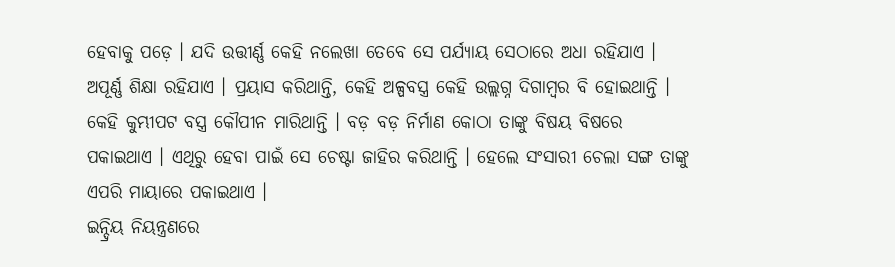ହେବାକୁ ପଡ଼େ । ଯଦି ଉତ୍ତୀର୍ଣ୍ଣ କେହି ନଲେଖା ତେବେ ସେ ପର୍ଯ୍ୟାୟ ସେଠାରେ ଅଧା ରହିଯାଏ । ଅପୂର୍ଣ୍ଣ ଶିକ୍ଷା ରହିଯାଏ । ପ୍ରୟାସ କରିଥାନ୍ତି, କେହି ଅଳ୍ପବସ୍ତ୍ର କେହି ଉଲ୍ଲଗ୍ନ ଦିଗାମ୍ବର ବି ହୋଇଥାନ୍ତି । କେହି କୁମ୍ଭୀପଟ ବସ୍ତ୍ର କୌପୀନ ମାରିଥାନ୍ତି । ବଡ଼ ବଡ଼ ନିର୍ମାଣ କୋଠା ତାଙ୍କୁ ବିଷୟ ବିଷରେ ପକାଇଥାଏ । ଏଥିରୁ ହେବା ପାଇଁ ସେ ଚେଷ୍ଟା ଜାହିର କରିଥାନ୍ତି । ହେଲେ ସଂସାରୀ ଚେଲା ସଙ୍ଗ ତାଙ୍କୁ ଏପରି ମାୟାରେ ପକାଇଥାଏ ।
ଇନ୍ଦ୍ରିୟ ନିୟନ୍ତ୍ରଣରେ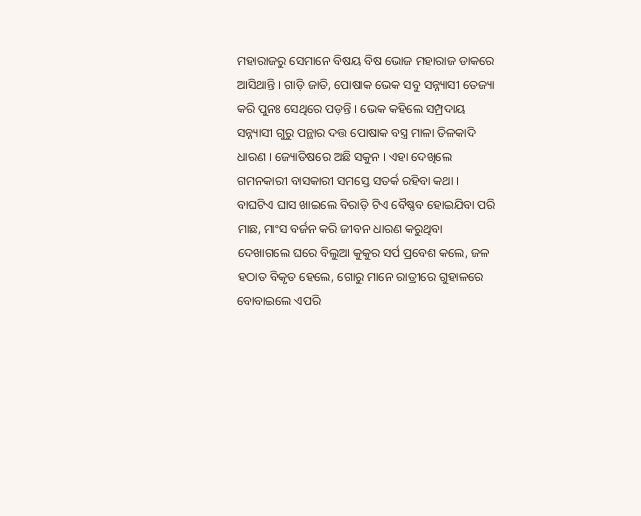ମହାରାଜରୁ ସେମାନେ ବିଷୟ ବିଷ ଭୋଜ ମହାରାଜ ଡାକରେ ଆସିଥାନ୍ତି । ଗାଡ଼ି ଜାତି, ପୋଷାକ ଭେକ ସବୁ ସନ୍ନ୍ୟାସୀ ତେଜ୍ୟା କରି ପୁନଃ ସେଥିରେ ପଡ଼ନ୍ତି । ଭେକ କହିଲେ ସମ୍ପ୍ରଦାୟ ସନ୍ନ୍ୟାସୀ ଗୁରୁ ପନ୍ଥାର ଦତ୍ତ ପୋଷାକ ବସ୍ତ୍ର ମାଳା ତିଳକାଦି ଧାରଣ । ଜ୍ୟୋତିଷରେ ଅଛି ସକୁନ । ଏହା ଦେଖିଲେ ଗମନକାରୀ ବାସକାରୀ ସମସ୍ତେ ସତର୍କ ରହିବା କଥା । ବାଘଟିଏ ଘାସ ଖାଇଲେ ବିରାଡ଼ି ଟିଏ ବୈଷ୍ଣବ ହୋଇଯିବା ପରି ମାଛ, ମାଂସ ବର୍ଜନ କରି ଜୀବନ ଧାରଣ କରୁଥିବା ଦେଖାଗଲେ ଘରେ ବିଲୁଆ କୁକୁର ସର୍ପ ପ୍ରବେଶ କଲେ, ଜଳ ହଠାତ ବିକୃତ ହେଲେ, ଗୋରୁ ମାନେ ରାତ୍ରୀରେ ଗୁହାଳରେ ବୋବାଇଲେ ଏପରି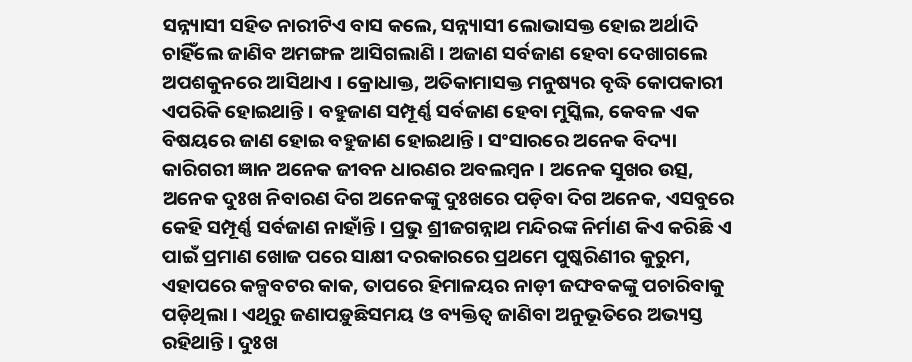ସନ୍ନ୍ୟାସୀ ସହିତ ନାରୀଟିଏ ବାସ କଲେ, ସନ୍ନ୍ୟାସୀ ଲୋଭାସକ୍ତ ହୋଇ ଅର୍ଥାଦି ଚାହିଁଲେ ଜାଣିବ ଅମଙ୍ଗଳ ଆସିଗଲାଣି । ଅଜାଣ ସର୍ବଜାଣ ହେବା ଦେଖାଗଲେ ଅପଶକୁନରେ ଆସିଥାଏ । କ୍ରୋଧାକ୍ତ, ଅତିକାମାସକ୍ତ ମନୁଷ୍ୟର ବୃଦ୍ଧି କୋପକାରୀ ଏପରିକି ହୋଇଥାନ୍ତି । ବହୁଜାଣ ସମ୍ପୂର୍ଣ୍ଣ ସର୍ବଜାଣ ହେବା ମୁସ୍କିଲ, କେବଳ ଏକ ବିଷୟରେ ଜାଣ ହୋଇ ବହୁଜାଣ ହୋଇଥାନ୍ତି । ସଂସାରରେ ଅନେକ ବିଦ୍ୟା କାରିଗରୀ ଜ୍ଞାନ ଅନେକ ଜୀବନ ଧାରଣର ଅବଲମ୍ବନ । ଅନେକ ସୁଖର ଉତ୍ସ, ଅନେକ ଦୁଃଖ ନିବାରଣ ଦିଗ ଅନେକଙ୍କୁ ଦୁଃଖରେ ପଡ଼ିବା ଦିଗ ଅନେକ, ଏସବୁରେ କେହି ସମ୍ପୂର୍ଣ୍ଣ ସର୍ବଜାଣ ନାହାଁନ୍ତି । ପ୍ରଭୁ ଶ୍ରୀଜଗନ୍ନାଥ ମନ୍ଦିରଙ୍କ ନିର୍ମାଣ କିଏ କରିଛି ଏ ପାଇଁ ପ୍ରମାଣ ଖୋଜ ପରେ ସାକ୍ଷୀ ଦରକାରରେ ପ୍ରଥମେ ପୁଷ୍କରିଣୀର କୁରୁମ, ଏହାପରେ କଳ୍ପବଟର କାକ, ତାପରେ ହିମାଳୟର ନାଡ଼ୀ ଜଙ୍ଘବକଙ୍କୁ ପଚାରିବାକୁ ପଡ଼ିଥିଲା । ଏଥିରୁ ଜଣାପଡ଼ୁଛିସମୟ ଓ ବ୍ୟକ୍ତିତ୍ୱ ଜାଣିବା ଅନୁଭୂତିରେ ଅଭ୍ୟସ୍ତ ରହିଥାନ୍ତି । ଦୁଃଖ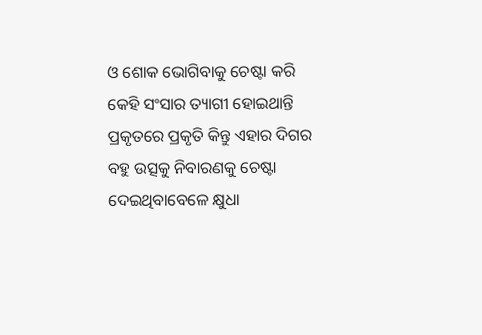ଓ ଶୋକ ଭୋଗିବାକୁ ଚେଷ୍ଟା କରି କେହି ସଂସାର ତ୍ୟାଗୀ ହୋଇଥାନ୍ତି ପ୍ରକୃତରେ ପ୍ରକୃତି କିନ୍ତୁ ଏହାର ଦିଗର ବହୁ ଉତ୍ସକୁ ନିବାରଣକୁ ଚେଷ୍ଟା ଦେଇଥିବାବେଳେ କ୍ଷୁଧା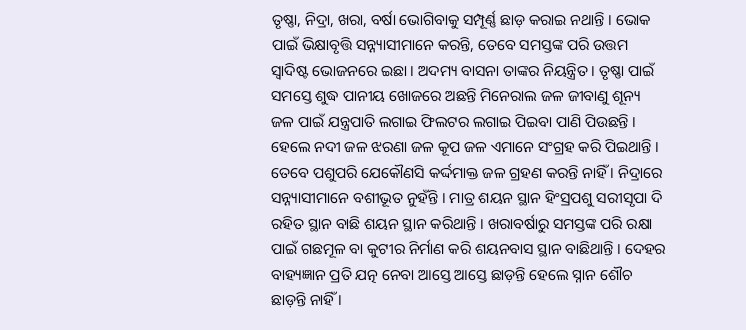ତୃଷ୍ଣା, ନିଦ୍ରା, ଖରା, ବର୍ଷା ଭୋଗିବାକୁ ସମ୍ପୂର୍ଣ୍ଣ ଛାଡ଼ କରାଇ ନଥାନ୍ତି । ଭୋକ ପାଇଁ ଭିକ୍ଷାବୃତ୍ତି ସନ୍ନ୍ୟାସୀମାନେ କରନ୍ତି, ତେବେ ସମସ୍ତଙ୍କ ପରି ଉତ୍ତମ ସ୍ୱାଦିଷ୍ଟ ଭୋଜନରେ ଇଛା । ଅଦମ୍ୟ ବାସନା ତାଙ୍କର ନିୟନ୍ତ୍ରିତ । ତୃଷ୍ଣା ପାଇଁ ସମସ୍ତେ ଶୁଦ୍ଧ ପାନୀୟ ଖୋଜରେ ଅଛନ୍ତି ମିନେରାଲ ଜଳ ଜୀବାଣୁ ଶୂନ୍ୟ ଜଳ ପାଇଁ ଯନ୍ତ୍ରପାତି ଲଗାଇ ଫିଲଟର ଲଗାଇ ପିଇବା ପାଣି ପିଉଛନ୍ତି । ହେଲେ ନଦୀ ଜଳ ଝରଣା ଜଳ କୂପ ଜଳ ଏମାନେ ସଂଗ୍ରହ କରି ପିଇଥାନ୍ତି । ତେବେ ପଶୁପରି ଯେକୌଣସି କର୍ଦ୍ଦମାକ୍ତ ଜଳ ଗ୍ରହଣ କରନ୍ତି ନାହିଁ । ନିଦ୍ରାରେ ସନ୍ନ୍ୟାସୀମାନେ ବଶୀଭୂତ ନୁହଁନ୍ତି । ମାତ୍ର ଶୟନ ସ୍ଥାନ ହିଂସ୍ରପଶୁ ସରୀସୃପା ଦି ରହିତ ସ୍ଥାନ ବାଛି ଶୟନ ସ୍ଥାନ କରିଥାନ୍ତି । ଖରାବର୍ଷାରୁ ସମସ୍ତଙ୍କ ପରି ରକ୍ଷା ପାଇଁ ଗଛମୂଳ ବା କୁଟୀର ନିର୍ମାଣ କରି ଶୟନବାସ ସ୍ଥାନ ବାଛିଥାନ୍ତି । ଦେହର ବାହ୍ୟଜ୍ଞାନ ପ୍ରତି ଯତ୍ନ ନେବା ଆସ୍ତେ ଆସ୍ତେ ଛାଡ଼ନ୍ତି ହେଲେ ସ୍ନାନ ଶୌଚ ଛାଡ଼ନ୍ତି ନାହିଁ ।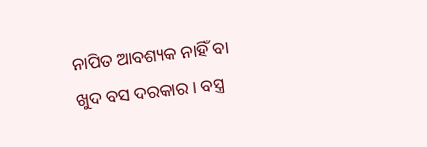ନାପିତ ଆବଶ୍ୟକ ନାହିଁ ବା ଖୁଦ ବସ ଦରକାର । ବସ୍ତ୍ର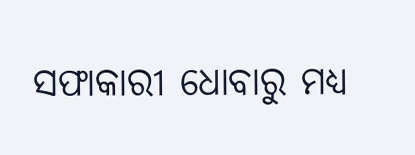ସଫାକାରୀ ଧୋବାରୁ ମଧ୍ୟ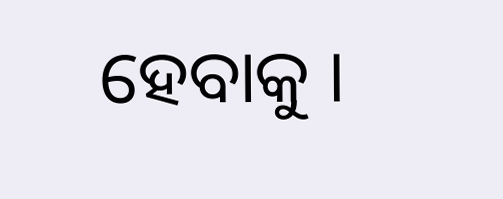ହେବାକୁ ।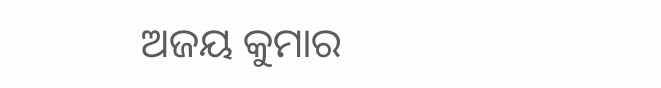ଅଜୟ କୁମାର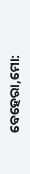ବେହେରା,ମୋ: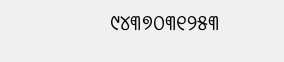୯୪୩୭୦୩୧୨୫୩